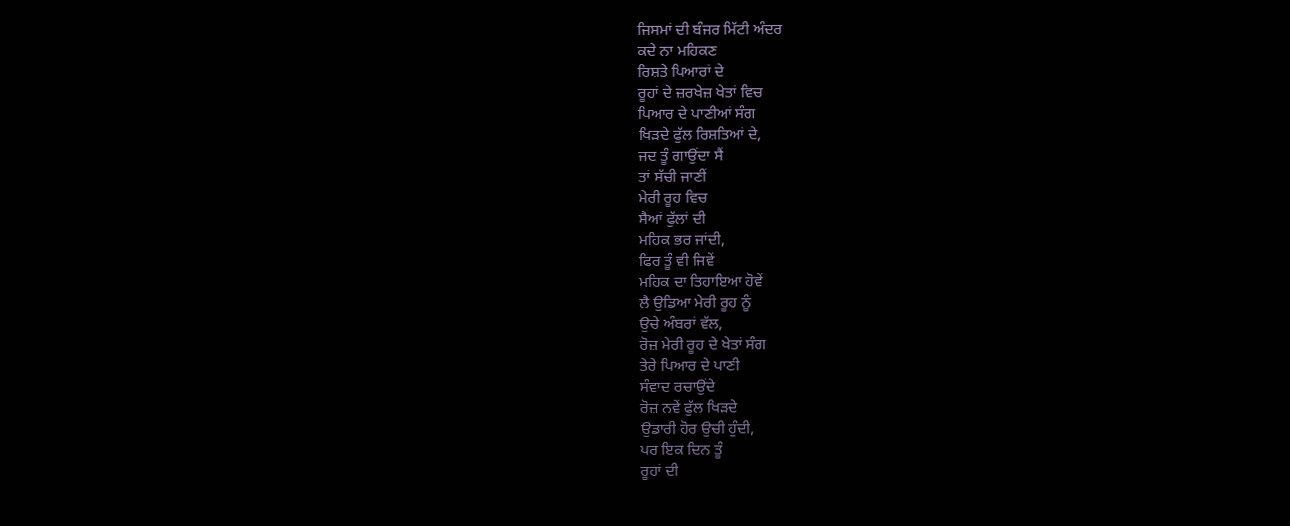ਜਿਸਮਾਂ ਦੀ ਬੰਜਰ ਮਿੱਟੀ ਅੰਦਰ
ਕਦੇ ਨਾ ਮਹਿਕਣ
ਰਿਸ਼ਤੇ ਪਿਆਰਾਂ ਦੇ
ਰੂਹਾਂ ਦੇ ਜ਼ਰਖੇਜ਼ ਖੇਤਾਂ ਵਿਚ
ਪਿਆਰ ਦੇ ਪਾਣੀਆਂ ਸੰਗ
ਖਿੜਦੇ ਫੁੱਲ ਰਿਸ਼ਤਿਆਂ ਦੇ,
ਜਦ ਤੂੰ ਗਾਉਂਦਾ ਸੈਂ
ਤਾਂ ਸੱਚੀ ਜਾਣੀਂ
ਮੇਰੀ ਰੂਹ ਵਿਚ
ਸੈਆਂ ਫੁੱਲਾਂ ਦੀ
ਮਹਿਕ ਭਰ ਜਾਂਦੀ,
ਫਿਰ ਤੂੰ ਵੀ ਜਿਵੇਂ
ਮਹਿਕ ਦਾ ਤਿਹਾਇਆ ਹੋਵੇਂ
ਲੈ ਉਡਿਆ ਮੇਰੀ ਰੂਹ ਨੂੰ
ਉਚੇ ਅੰਬਰਾਂ ਵੱਲ,
ਰੋਜ਼ ਮੇਰੀ ਰੂਹ ਦੇ ਖੇਤਾਂ ਸੰਗ
ਤੇਰੇ ਪਿਆਰ ਦੇ ਪਾਣੀ
ਸੰਵਾਦ ਰਚਾਉਂਦੇ
ਰੋਜ਼ ਨਵੇਂ ਫੁੱਲ ਖਿੜਦੇ
ਉਡਾਰੀ ਹੋਰ ਉਚੀ ਹੁੰਦੀ,
ਪਰ ਇਕ ਦਿਨ ਤੂੰ
ਰੂਹਾਂ ਦੀ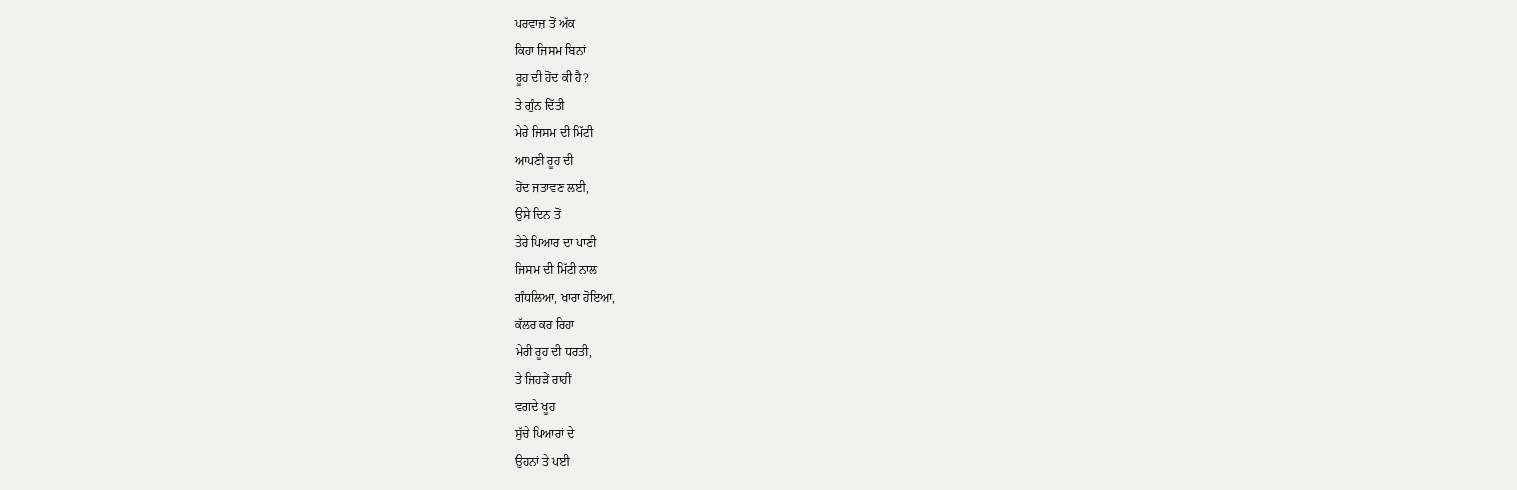ਪਰਵਾਜ਼ ਤੋਂ ਅੱਕ
ਕਿਹਾ ਜਿਸਮ ਬਿਨਾਂ
ਰੂਹ ਦੀ ਹੋਂਦ ਕੀ ਹੈ?
ਤੇ ਗੁੰਨ ਦਿੱਤੀ
ਮੇਰੇ ਜਿਸਮ ਦੀ ਮਿੱਟੀ
ਆਪਣੀ ਰੂਹ ਦੀ
ਹੋਂਦ ਜਤਾਵਣ ਲਈ,
ਉਸੇ ਦਿਨ ਤੋਂ
ਤੇਰੇ ਪਿਆਰ ਦਾ ਪਾਣੀ
ਜਿਸਮ ਦੀ ਮਿੱਟੀ ਨਾਲ
ਗੰਧਲਿਆ, ਖਾਰਾ ਹੋਇਆ,
ਕੱਲਰ ਕਰ ਰਿਹਾ
ਮੇਰੀ ਰੂਹ ਦੀ ਧਰਤੀ,
ਤੇ ਜਿਹੜੇਂ ਰਾਹੀਂ
ਵਗਦੇ ਖੂਹ
ਸੁੱਚੇ ਪਿਆਰਾਂ ਦੇ
ਉਹਨਾਂ ਤੇ ਪਈ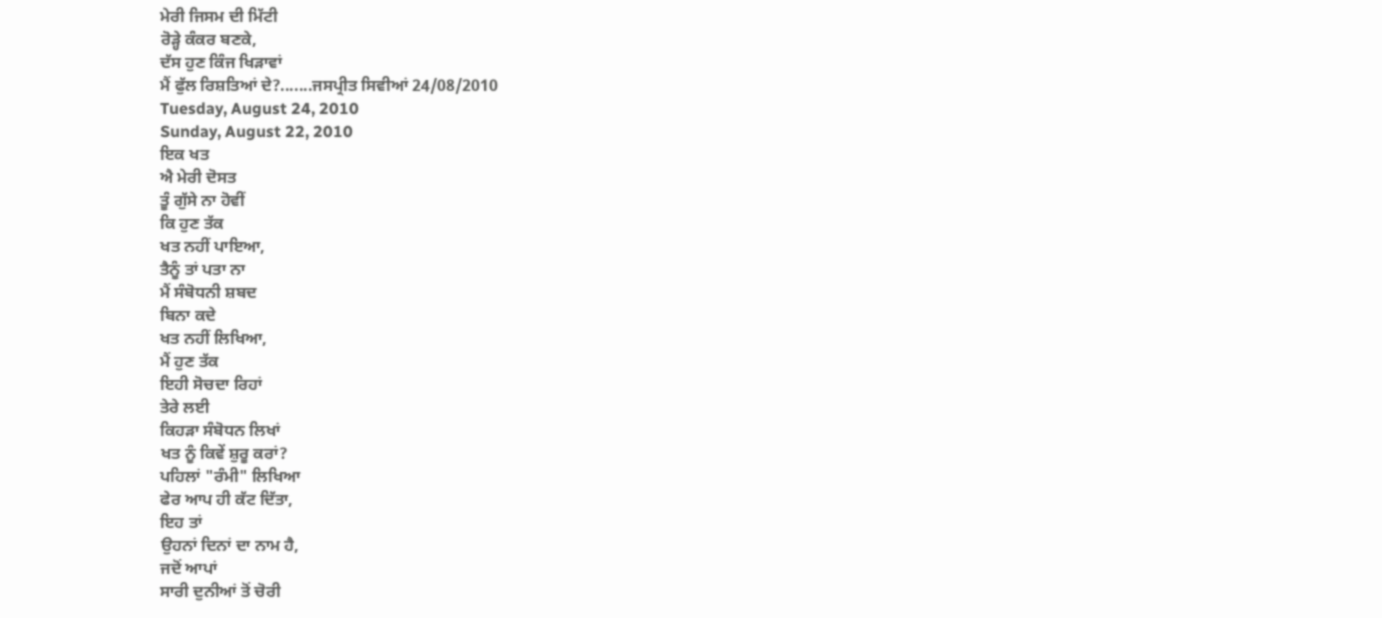ਮੇਰੀ ਜਿਸਮ ਦੀ ਮਿੱਟੀ
ਰੋੜ੍ਹੇ ਕੰਕਰ ਬਣਕੇ,
ਦੱਸ ਹੁਣ ਕਿੰਜ ਖਿੜਾਵਾਂ
ਮੈਂ ਫੁੱਲ ਰਿਸ਼ਤਿਆਂ ਦੇ?.......ਜਸਪ੍ਰੀਤ ਸਿਵੀਆਂ 24/08/2010
Tuesday, August 24, 2010
Sunday, August 22, 2010
ਇਕ ਖਤ
ਐ ਮੇਰੀ ਦੋਸਤ
ਤੂੰ ਗੁੱਸੇ ਨਾ ਹੋਵੀਂ
ਕਿ ਹੁਣ ਤੱਕ
ਖਤ ਨਹੀਂ ਪਾਇਆ,
ਤੈਨੂੰ ਤਾਂ ਪਤਾ ਨਾ
ਮੈਂ ਸੰਬੋਧਨੀ ਸ਼ਬਦ
ਬਿਨਾ ਕਦੇ
ਖਤ ਨਹੀਂ ਲਿਖਿਆ,
ਮੈਂ ਹੁਣ ਤੱਕ
ਇਹੀ ਸੋਚਦਾ ਰਿਹਾਂ
ਤੇਰੇ ਲਈ
ਕਿਹੜਾ ਸੰਬੋਧਨ ਲਿਖਾਂ
ਖਤ ਨੂੰ ਕਿਵੇਂ ਸ਼ੁਰੂ ਕਰਾਂ?
ਪਹਿਲਾਂ "ਰੰਮੀ" ਲਿਖਿਆ
ਫੇਰ ਆਪ ਹੀ ਕੱਟ ਦਿੱਤਾ,
ਇਹ ਤਾਂ
ਉਹਨਾਂ ਦਿਨਾਂ ਦਾ ਨਾਮ ਹੈ,
ਜਦੋਂ ਆਪਾਂ
ਸਾਰੀ ਦੁਨੀਆਂ ਤੋਂ ਚੋਰੀ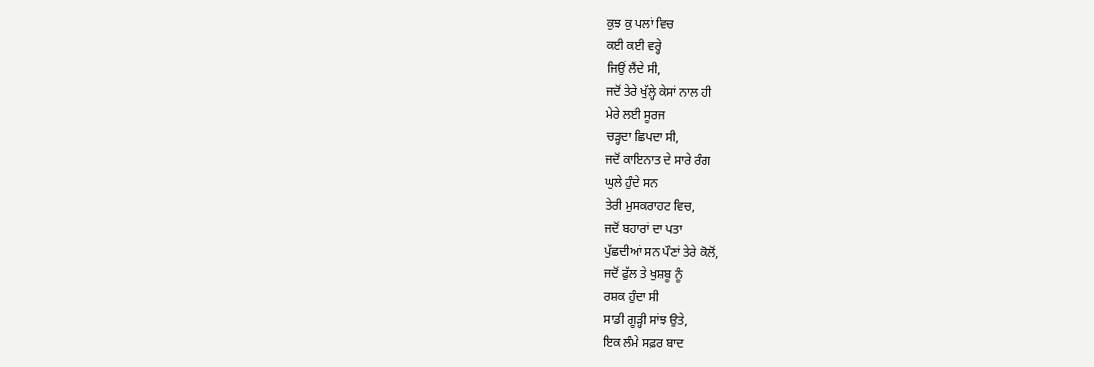ਕੁਝ ਕੁ ਪਲਾਂ ਵਿਚ
ਕਈ ਕਈ ਵਰ੍ਹੇ
ਜਿਉਂ ਲੈਂਦੇ ਸੀ,
ਜਦੋਂ ਤੇਰੇ ਖੁੱਲ੍ਹੇ ਕੇਸਾਂ ਨਾਲ ਹੀ
ਮੇਰੇ ਲਈ ਸੂਰਜ
ਚੜ੍ਹਦਾ ਛਿਪਦਾ ਸੀ,
ਜਦੋਂ ਕਾਇਨਾਤ ਦੇ ਸਾਰੇ ਰੰਗ
ਘੁਲੇ ਹੁੰਦੇ ਸਨ
ਤੇਰੀ ਮੁਸਕਰਾਹਟ ਵਿਚ,
ਜਦੋਂ ਬਹਾਰਾਂ ਦਾ ਪਤਾ
ਪੁੱਛਦੀਆਂ ਸਨ ਪੌਣਾਂ ਤੇਰੇ ਕੋਲੋਂ,
ਜਦੋਂ ਫੁੱਲ ਤੇ ਖੁਸ਼ਬੂ ਨੂੰ
ਰਸ਼ਕ ਹੁੰਦਾ ਸੀ
ਸਾਡੀ ਗੂੜ੍ਹੀ ਸਾਂਝ ਉਤੇ,
ਇਕ ਲੰਮੇ ਸਫ਼ਰ ਬਾਦ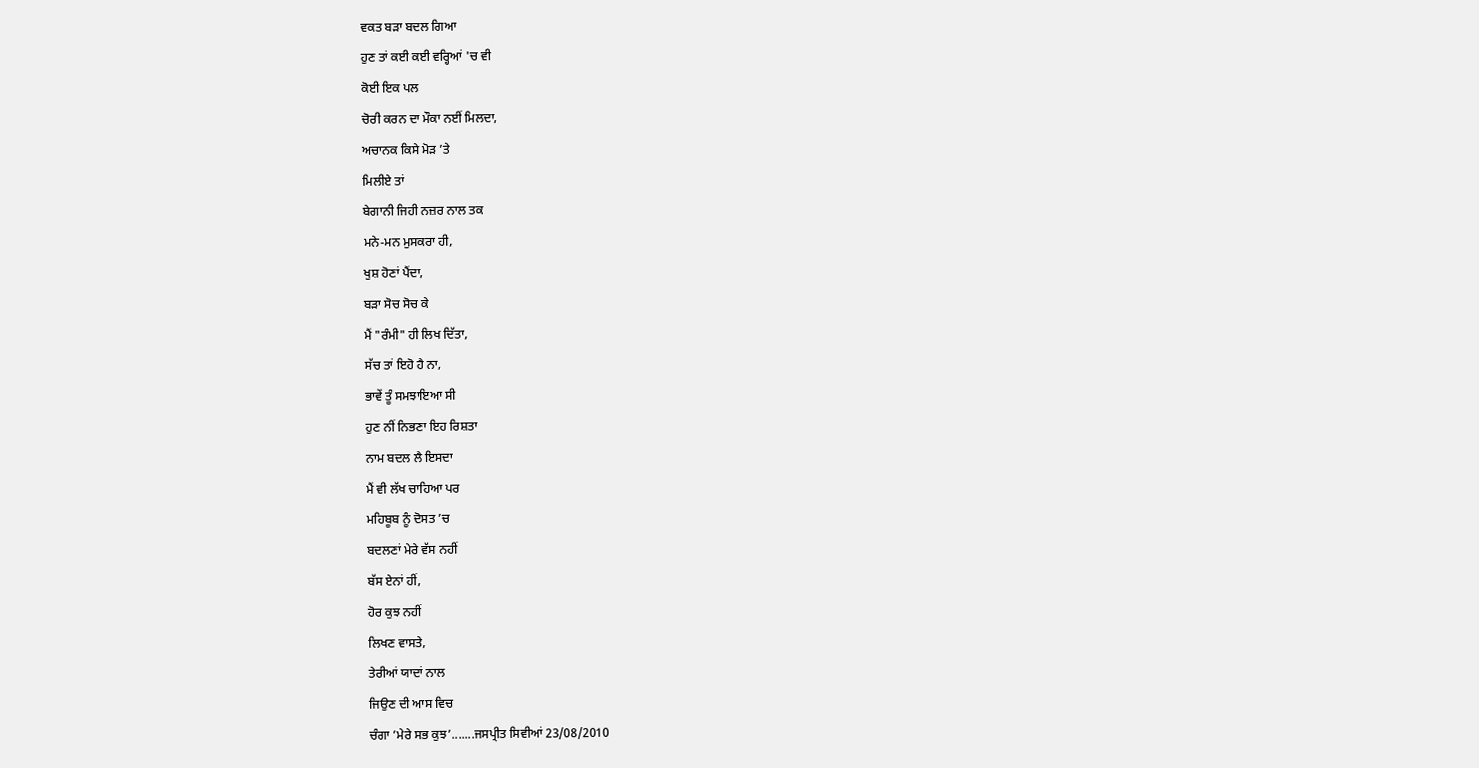ਵਕਤ ਬੜਾ ਬਦਲ ਗਿਆ
ਹੁਣ ਤਾਂ ਕਈ ਕਈ ਵਰ੍ਹਿਆਂ 'ਚ ਵੀ
ਕੋਈ ਇਕ ਪਲ
ਚੋਰੀ ਕਰਨ ਦਾ ਮੌਕਾ ਨਈਂ ਮਿਲਦਾ,
ਅਚਾਨਕ ਕਿਸੇ ਮੋੜ ’ਤੇ
ਮਿਲੀਏ ਤਾਂ
ਬੇਗਾਨੀ ਜਿਹੀ ਨਜ਼ਰ ਨਾਲ ਤਕ
ਮਨੇ-ਮਨ ਮੁਸਕਰਾ ਹੀ,
ਖੁਸ਼ ਹੋਣਾਂ ਪੈਂਦਾ,
ਬੜਾ ਸੋਚ ਸੋਚ ਕੇ
ਮੈਂ "ਰੰਮੀ" ਹੀ ਲਿਖ ਦਿੱਤਾ,
ਸੱਚ ਤਾਂ ਇਹੋ ਹੈ ਨਾ,
ਭਾਵੇਂ ਤੂੰ ਸਮਝਾਇਆ ਸੀ
ਹੁਣ ਨੀਂ ਨਿਭਣਾ ਇਹ ਰਿਸ਼ਤਾ
ਨਾਮ ਬਦਲ ਲੈ ਇਸਦਾ
ਮੈਂ ਵੀ ਲੱਖ ਚਾਹਿਆ ਪਰ
ਮਹਿਬੂਬ ਨੂੰ ਦੋਸਤ ’ਚ
ਬਦਲਣਾਂ ਮੇਰੇ ਵੱਸ ਨਹੀਂ
ਬੱਸ ਏਨਾਂ ਹੀਂ,
ਹੋਰ ਕੁਝ ਨਹੀਂ
ਲਿਖਣ ਵਾਸਤੇ,
ਤੇਰੀਆਂ ਯਾਦਾਂ ਨਾਲ
ਜਿਉਣ ਦੀ ਆਸ ਵਿਚ
ਚੰਗਾ ’ਮੇਰੇ ਸਭ ਕੁਝ’.......ਜਸਪ੍ਰੀਤ ਸਿਵੀਆਂ 23/08/2010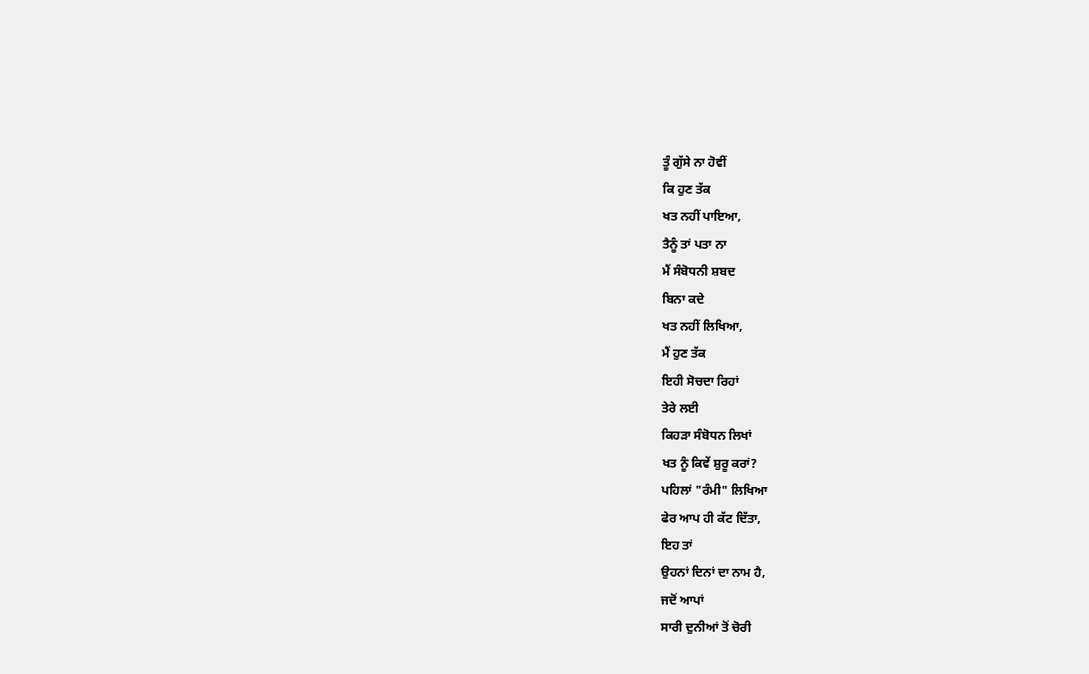ਤੂੰ ਗੁੱਸੇ ਨਾ ਹੋਵੀਂ
ਕਿ ਹੁਣ ਤੱਕ
ਖਤ ਨਹੀਂ ਪਾਇਆ,
ਤੈਨੂੰ ਤਾਂ ਪਤਾ ਨਾ
ਮੈਂ ਸੰਬੋਧਨੀ ਸ਼ਬਦ
ਬਿਨਾ ਕਦੇ
ਖਤ ਨਹੀਂ ਲਿਖਿਆ,
ਮੈਂ ਹੁਣ ਤੱਕ
ਇਹੀ ਸੋਚਦਾ ਰਿਹਾਂ
ਤੇਰੇ ਲਈ
ਕਿਹੜਾ ਸੰਬੋਧਨ ਲਿਖਾਂ
ਖਤ ਨੂੰ ਕਿਵੇਂ ਸ਼ੁਰੂ ਕਰਾਂ?
ਪਹਿਲਾਂ "ਰੰਮੀ" ਲਿਖਿਆ
ਫੇਰ ਆਪ ਹੀ ਕੱਟ ਦਿੱਤਾ,
ਇਹ ਤਾਂ
ਉਹਨਾਂ ਦਿਨਾਂ ਦਾ ਨਾਮ ਹੈ,
ਜਦੋਂ ਆਪਾਂ
ਸਾਰੀ ਦੁਨੀਆਂ ਤੋਂ ਚੋਰੀ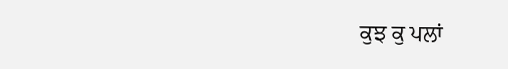ਕੁਝ ਕੁ ਪਲਾਂ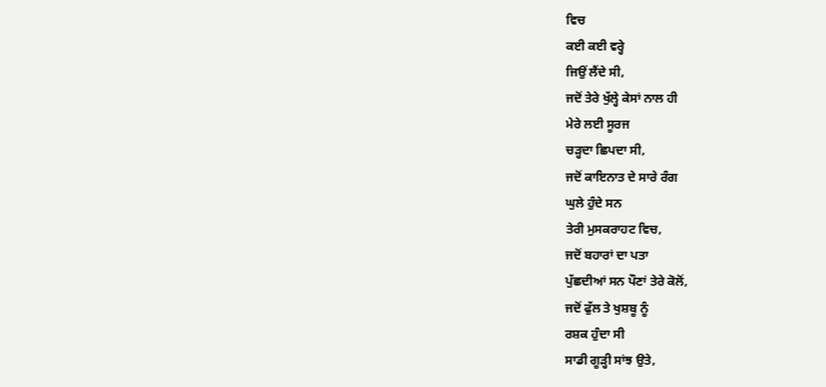ਵਿਚ
ਕਈ ਕਈ ਵਰ੍ਹੇ
ਜਿਉਂ ਲੈਂਦੇ ਸੀ,
ਜਦੋਂ ਤੇਰੇ ਖੁੱਲ੍ਹੇ ਕੇਸਾਂ ਨਾਲ ਹੀ
ਮੇਰੇ ਲਈ ਸੂਰਜ
ਚੜ੍ਹਦਾ ਛਿਪਦਾ ਸੀ,
ਜਦੋਂ ਕਾਇਨਾਤ ਦੇ ਸਾਰੇ ਰੰਗ
ਘੁਲੇ ਹੁੰਦੇ ਸਨ
ਤੇਰੀ ਮੁਸਕਰਾਹਟ ਵਿਚ,
ਜਦੋਂ ਬਹਾਰਾਂ ਦਾ ਪਤਾ
ਪੁੱਛਦੀਆਂ ਸਨ ਪੌਣਾਂ ਤੇਰੇ ਕੋਲੋਂ,
ਜਦੋਂ ਫੁੱਲ ਤੇ ਖੁਸ਼ਬੂ ਨੂੰ
ਰਸ਼ਕ ਹੁੰਦਾ ਸੀ
ਸਾਡੀ ਗੂੜ੍ਹੀ ਸਾਂਝ ਉਤੇ,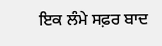ਇਕ ਲੰਮੇ ਸਫ਼ਰ ਬਾਦ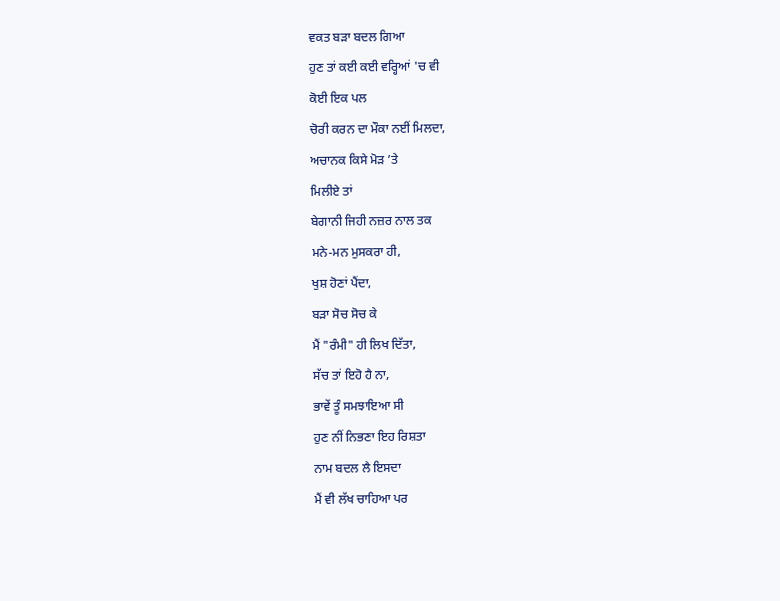ਵਕਤ ਬੜਾ ਬਦਲ ਗਿਆ
ਹੁਣ ਤਾਂ ਕਈ ਕਈ ਵਰ੍ਹਿਆਂ 'ਚ ਵੀ
ਕੋਈ ਇਕ ਪਲ
ਚੋਰੀ ਕਰਨ ਦਾ ਮੌਕਾ ਨਈਂ ਮਿਲਦਾ,
ਅਚਾਨਕ ਕਿਸੇ ਮੋੜ ’ਤੇ
ਮਿਲੀਏ ਤਾਂ
ਬੇਗਾਨੀ ਜਿਹੀ ਨਜ਼ਰ ਨਾਲ ਤਕ
ਮਨੇ-ਮਨ ਮੁਸਕਰਾ ਹੀ,
ਖੁਸ਼ ਹੋਣਾਂ ਪੈਂਦਾ,
ਬੜਾ ਸੋਚ ਸੋਚ ਕੇ
ਮੈਂ "ਰੰਮੀ" ਹੀ ਲਿਖ ਦਿੱਤਾ,
ਸੱਚ ਤਾਂ ਇਹੋ ਹੈ ਨਾ,
ਭਾਵੇਂ ਤੂੰ ਸਮਝਾਇਆ ਸੀ
ਹੁਣ ਨੀਂ ਨਿਭਣਾ ਇਹ ਰਿਸ਼ਤਾ
ਨਾਮ ਬਦਲ ਲੈ ਇਸਦਾ
ਮੈਂ ਵੀ ਲੱਖ ਚਾਹਿਆ ਪਰ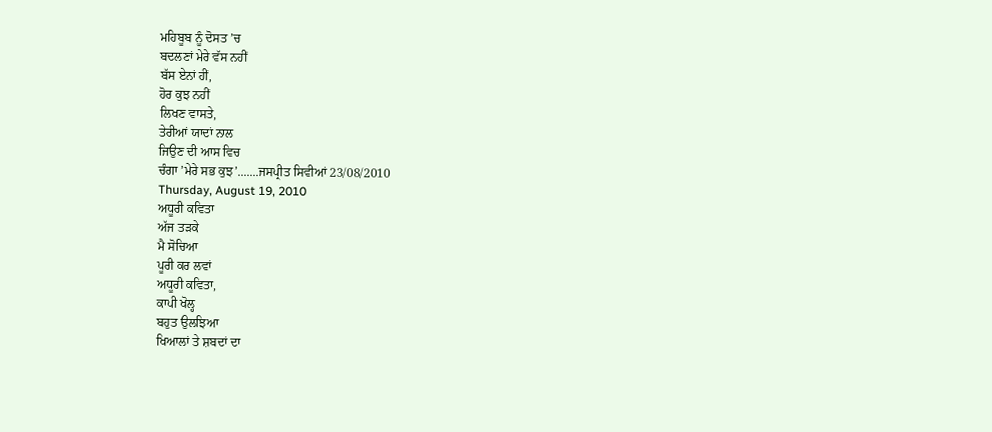ਮਹਿਬੂਬ ਨੂੰ ਦੋਸਤ ’ਚ
ਬਦਲਣਾਂ ਮੇਰੇ ਵੱਸ ਨਹੀਂ
ਬੱਸ ਏਨਾਂ ਹੀਂ,
ਹੋਰ ਕੁਝ ਨਹੀਂ
ਲਿਖਣ ਵਾਸਤੇ,
ਤੇਰੀਆਂ ਯਾਦਾਂ ਨਾਲ
ਜਿਉਣ ਦੀ ਆਸ ਵਿਚ
ਚੰਗਾ ’ਮੇਰੇ ਸਭ ਕੁਝ’.......ਜਸਪ੍ਰੀਤ ਸਿਵੀਆਂ 23/08/2010
Thursday, August 19, 2010
ਅਧੂਰੀ ਕਵਿਤਾ
ਅੱਜ ਤੜਕੇ
ਮੈ ਸੋਚਿਆ
ਪੂਰੀ ਕਰ ਲਵਾਂ
ਅਧੂਰੀ ਕਵਿਤਾ,
ਕਾਪੀ ਖੋਲ੍ਹ
ਬਹੁਤ ਉਲਝਿਆ
ਖਿਆਲਾਂ ਤੇ ਸ਼ਬਦਾਂ ਦਾ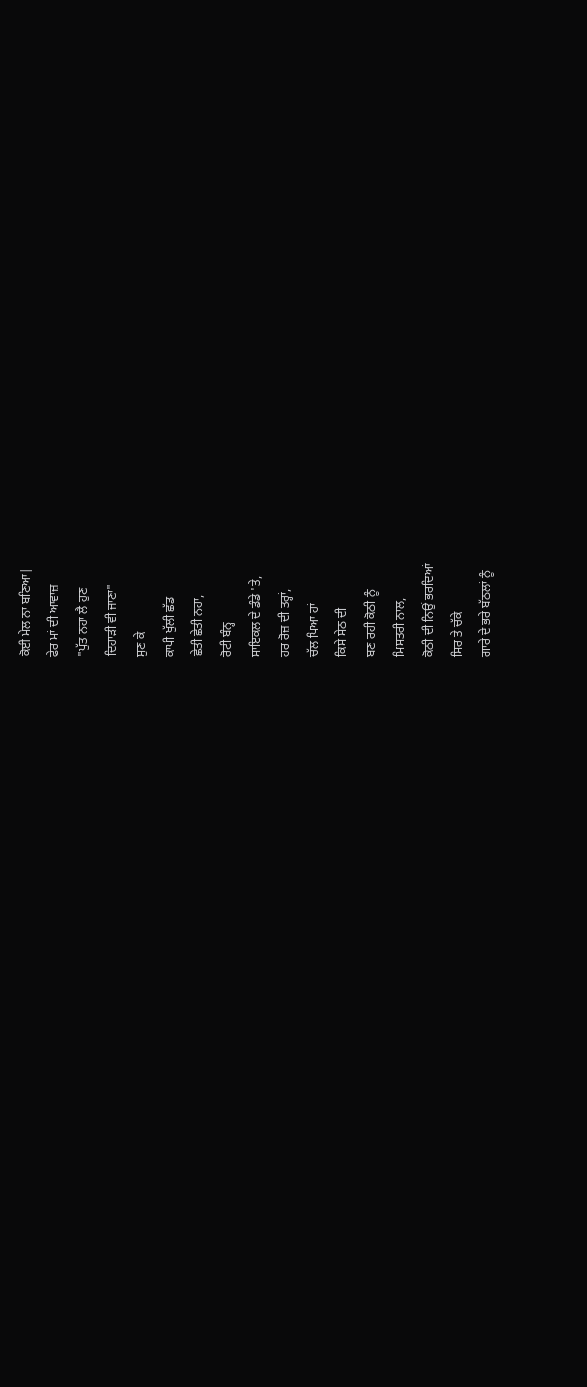ਕੋਈ ਮੇਲ ਨਾ ਬਣਿਆ|
ਫੇਰ ਮਾਂ ਦੀ ਆਵਾਜ਼
"ਪੁੱਤ ਨਹਾ ਲੈ ਹੁਣ
ਦਿਹਾੜੀ ਵੀ ਜਾਣਾ"
ਸੁਣ ਕੇ
ਕਾਪੀ ਖੁੱਲੀ ਛੱਡ
ਛੇਤੀ ਛੇਤੀ ਨਹਾ,
ਰੋਟੀ ਬੰਨ੍ਹ
ਸਾਇਕਲ ਦੇ ਡੰਡੇ 'ਤੇ,
ਹਰ ਰੋਜ਼ ਦੀ ਤਰ੍ਹਾਂ,
ਚੱਲ ਪਿਆ ਹਾਂ
ਕਿਸੇ ਸੇਠ ਦੀ
ਬਣ ਰਹੀ ਕੋਠੀ ਨੂੰ
ਮਿਸਤਰੀ ਨਾਲ,
ਕੋਠੀ ਦੀ ਨਿਉਂ ਭਰਦਿਆਂ
ਸਿਰ ਤੇ ਚੱਕੇ
ਗਾਰੇ ਦੇ ਭਰੇ ਬੱਠਲਾਂ ਨੂੰ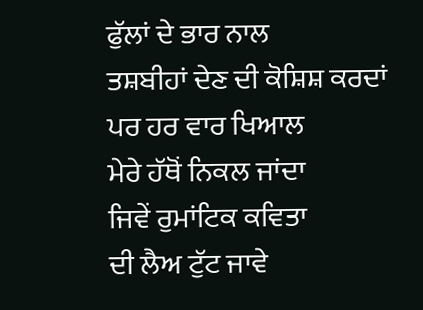ਫੁੱਲਾਂ ਦੇ ਭਾਰ ਨਾਲ
ਤਸ਼ਬੀਹਾਂ ਦੇਣ ਦੀ ਕੋਸ਼ਿਸ਼ ਕਰਦਾਂ
ਪਰ ਹਰ ਵਾਰ ਖਿਆਲ
ਮੇਰੇ ਹੱਥੋਂ ਨਿਕਲ ਜਾਂਦਾ
ਜਿਵੇਂ ਰੁਮਾਂਟਿਕ ਕਵਿਤਾ
ਦੀ ਲੈਅ ਟੁੱਟ ਜਾਵੇ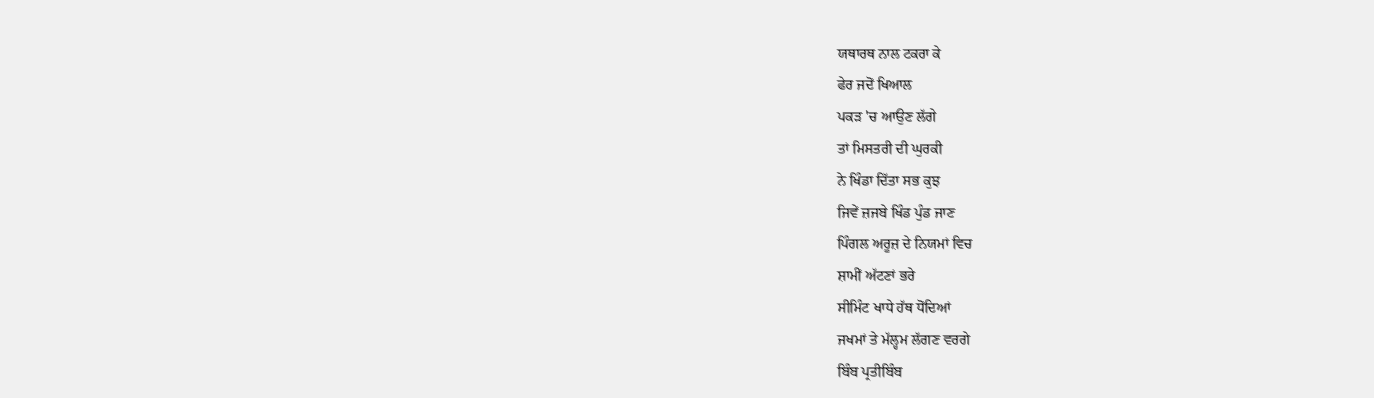ਯਥਾਰਥ ਨਾਲ ਟਕਰਾ ਕੇ
ਫੇਰ ਜਦੋਂ ਖਿਆਲ
ਪਕੜ 'ਚ ਆਉਣ ਲੱਗੇ
ਤਾਂ ਮਿਸਤਰੀ ਦੀ ਘੁਰਕੀ
ਨੇ ਖਿੰਡਾ ਦਿੱਤਾ ਸਭ ਕੁਝ
ਜਿਵੇਂ ਜ਼ਜਬੇ ਖਿੰਡ ਪੁੰਡ ਜਾਣ
ਪਿੰਗਲ ਅਰੂਜ਼ ਦੇ ਨਿਯਮਾਂ ਵਿਚ
ਸ਼ਾਮੀਂ ਅੱਟਣਾਂ ਭਰੇ
ਸੀਮਿੰਟ ਖਾਧੇ ਹੱਥ ਧੋਂਦਿਆਂ
ਜਖਮਾਂ ਤੇ ਮੱਲ੍ਹਮ ਲੱਗਣ ਵਰਗੇ
ਬਿੰਬ ਪ੍ਰਤੀਬਿੰਬ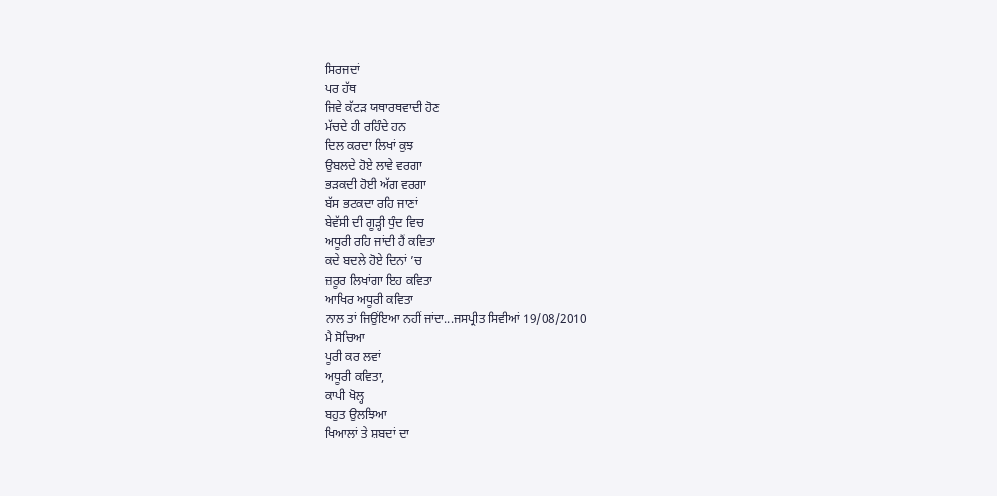ਸਿਰਜਦਾਂ
ਪਰ ਹੱਥ
ਜਿਵੇ ਕੱਟੜ ਯਥਾਰਥਵਾਦੀ ਹੋਣ
ਮੱਚਦੇ ਹੀ ਰਹਿੰਦੇ ਹਨ
ਦਿਲ ਕਰਦਾ ਲਿਖਾਂ ਕੁਝ
ਉਬਲਦੇ ਹੋਏ ਲਾਵੇ ਵਰਗਾ
ਭੜਕਦੀ ਹੋਈ ਅੱਗ ਵਰਗਾ
ਬੱਸ ਭਟਕਦਾ ਰਹਿ ਜਾਣਾਂ
ਬੇਵੱਸੀ ਦੀ ਗੂੜ੍ਹੀ ਧੁੰਦ ਵਿਚ
ਅਧੂਰੀ ਰਹਿ ਜਾਂਦੀ ਹੈਂ ਕਵਿਤਾ
ਕਦੇ ਬਦਲੇ ਹੋਏ ਦਿਨਾਂ ’ਚ
ਜ਼ਰੂਰ ਲਿਖਾਂਗਾ ਇਹ ਕਵਿਤਾ
ਆਖਿਰ ਅਧੂਰੀ ਕਵਿਤਾ
ਨਾਲ ਤਾਂ ਜਿਉਂਇਆ ਨਹੀਂ ਜਾਂਦਾ...ਜਸਪ੍ਰੀਤ ਸਿਵੀਆਂ 19/08/2010
ਮੈ ਸੋਚਿਆ
ਪੂਰੀ ਕਰ ਲਵਾਂ
ਅਧੂਰੀ ਕਵਿਤਾ,
ਕਾਪੀ ਖੋਲ੍ਹ
ਬਹੁਤ ਉਲਝਿਆ
ਖਿਆਲਾਂ ਤੇ ਸ਼ਬਦਾਂ ਦਾ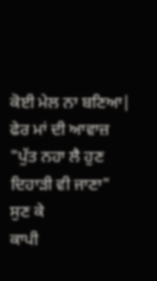ਕੋਈ ਮੇਲ ਨਾ ਬਣਿਆ|
ਫੇਰ ਮਾਂ ਦੀ ਆਵਾਜ਼
"ਪੁੱਤ ਨਹਾ ਲੈ ਹੁਣ
ਦਿਹਾੜੀ ਵੀ ਜਾਣਾ"
ਸੁਣ ਕੇ
ਕਾਪੀ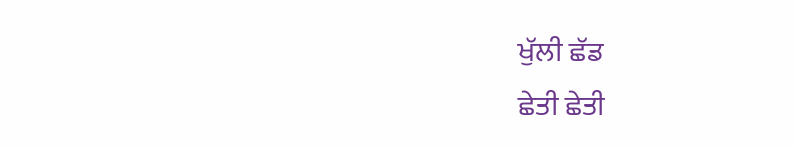ਖੁੱਲੀ ਛੱਡ
ਛੇਤੀ ਛੇਤੀ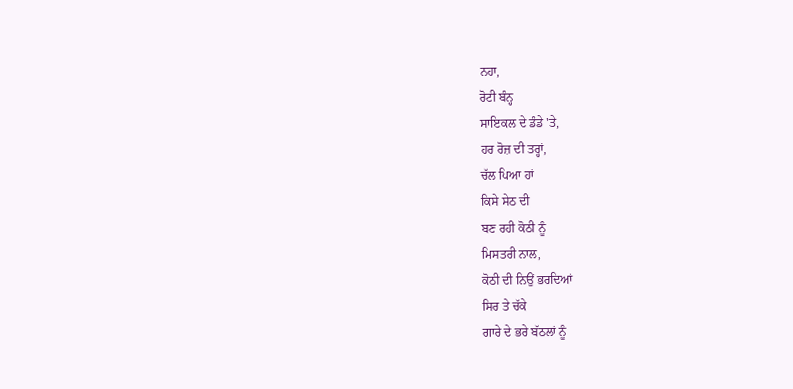ਨਹਾ,
ਰੋਟੀ ਬੰਨ੍ਹ
ਸਾਇਕਲ ਦੇ ਡੰਡੇ 'ਤੇ,
ਹਰ ਰੋਜ਼ ਦੀ ਤਰ੍ਹਾਂ,
ਚੱਲ ਪਿਆ ਹਾਂ
ਕਿਸੇ ਸੇਠ ਦੀ
ਬਣ ਰਹੀ ਕੋਠੀ ਨੂੰ
ਮਿਸਤਰੀ ਨਾਲ,
ਕੋਠੀ ਦੀ ਨਿਉਂ ਭਰਦਿਆਂ
ਸਿਰ ਤੇ ਚੱਕੇ
ਗਾਰੇ ਦੇ ਭਰੇ ਬੱਠਲਾਂ ਨੂੰ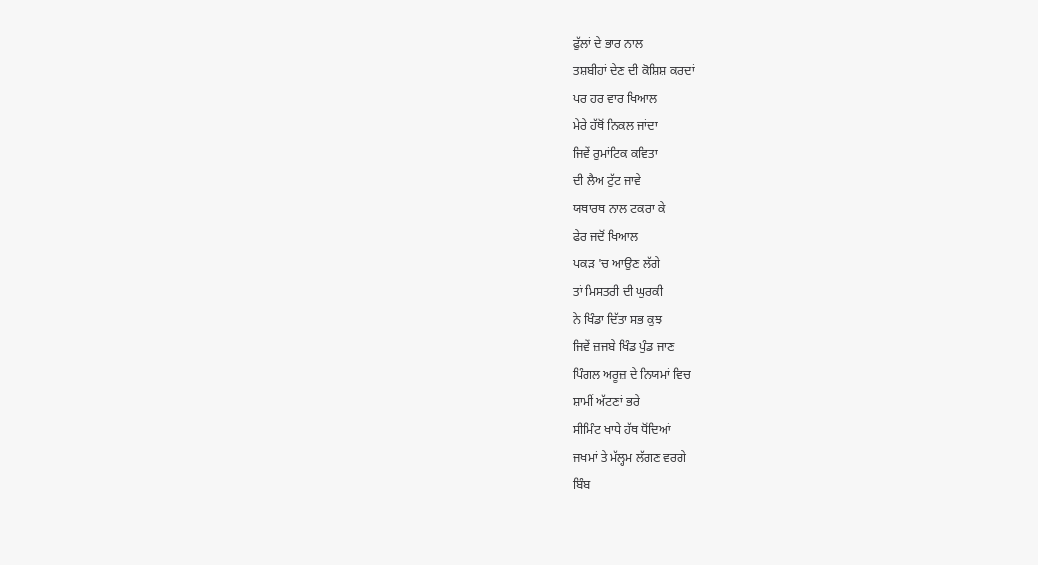ਫੁੱਲਾਂ ਦੇ ਭਾਰ ਨਾਲ
ਤਸ਼ਬੀਹਾਂ ਦੇਣ ਦੀ ਕੋਸ਼ਿਸ਼ ਕਰਦਾਂ
ਪਰ ਹਰ ਵਾਰ ਖਿਆਲ
ਮੇਰੇ ਹੱਥੋਂ ਨਿਕਲ ਜਾਂਦਾ
ਜਿਵੇਂ ਰੁਮਾਂਟਿਕ ਕਵਿਤਾ
ਦੀ ਲੈਅ ਟੁੱਟ ਜਾਵੇ
ਯਥਾਰਥ ਨਾਲ ਟਕਰਾ ਕੇ
ਫੇਰ ਜਦੋਂ ਖਿਆਲ
ਪਕੜ 'ਚ ਆਉਣ ਲੱਗੇ
ਤਾਂ ਮਿਸਤਰੀ ਦੀ ਘੁਰਕੀ
ਨੇ ਖਿੰਡਾ ਦਿੱਤਾ ਸਭ ਕੁਝ
ਜਿਵੇਂ ਜ਼ਜਬੇ ਖਿੰਡ ਪੁੰਡ ਜਾਣ
ਪਿੰਗਲ ਅਰੂਜ਼ ਦੇ ਨਿਯਮਾਂ ਵਿਚ
ਸ਼ਾਮੀਂ ਅੱਟਣਾਂ ਭਰੇ
ਸੀਮਿੰਟ ਖਾਧੇ ਹੱਥ ਧੋਂਦਿਆਂ
ਜਖਮਾਂ ਤੇ ਮੱਲ੍ਹਮ ਲੱਗਣ ਵਰਗੇ
ਬਿੰਬ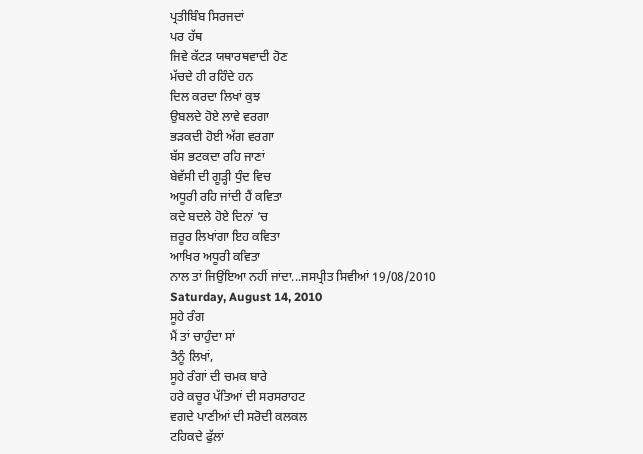ਪ੍ਰਤੀਬਿੰਬ ਸਿਰਜਦਾਂ
ਪਰ ਹੱਥ
ਜਿਵੇ ਕੱਟੜ ਯਥਾਰਥਵਾਦੀ ਹੋਣ
ਮੱਚਦੇ ਹੀ ਰਹਿੰਦੇ ਹਨ
ਦਿਲ ਕਰਦਾ ਲਿਖਾਂ ਕੁਝ
ਉਬਲਦੇ ਹੋਏ ਲਾਵੇ ਵਰਗਾ
ਭੜਕਦੀ ਹੋਈ ਅੱਗ ਵਰਗਾ
ਬੱਸ ਭਟਕਦਾ ਰਹਿ ਜਾਣਾਂ
ਬੇਵੱਸੀ ਦੀ ਗੂੜ੍ਹੀ ਧੁੰਦ ਵਿਚ
ਅਧੂਰੀ ਰਹਿ ਜਾਂਦੀ ਹੈਂ ਕਵਿਤਾ
ਕਦੇ ਬਦਲੇ ਹੋਏ ਦਿਨਾਂ ’ਚ
ਜ਼ਰੂਰ ਲਿਖਾਂਗਾ ਇਹ ਕਵਿਤਾ
ਆਖਿਰ ਅਧੂਰੀ ਕਵਿਤਾ
ਨਾਲ ਤਾਂ ਜਿਉਂਇਆ ਨਹੀਂ ਜਾਂਦਾ...ਜਸਪ੍ਰੀਤ ਸਿਵੀਆਂ 19/08/2010
Saturday, August 14, 2010
ਸੂਹੇ ਰੰਗ
ਮੈਂ ਤਾਂ ਚਾਹੁੰਦਾ ਸਾਂ
ਤੈਨੂੰ ਲਿਖਾਂ,
ਸੂਹੇ ਰੰਗਾਂ ਦੀ ਚਮਕ ਬਾਰੇ
ਹਰੇ ਕਚੂਰ ਪੱਤਿਆਂ ਦੀ ਸਰਸਰਾਹਟ
ਵਗਦੇ ਪਾਣੀਆਂ ਦੀ ਸਰੋਦੀ ਕਲਕਲ
ਟਹਿਕਦੇ ਫੁੱਲਾਂ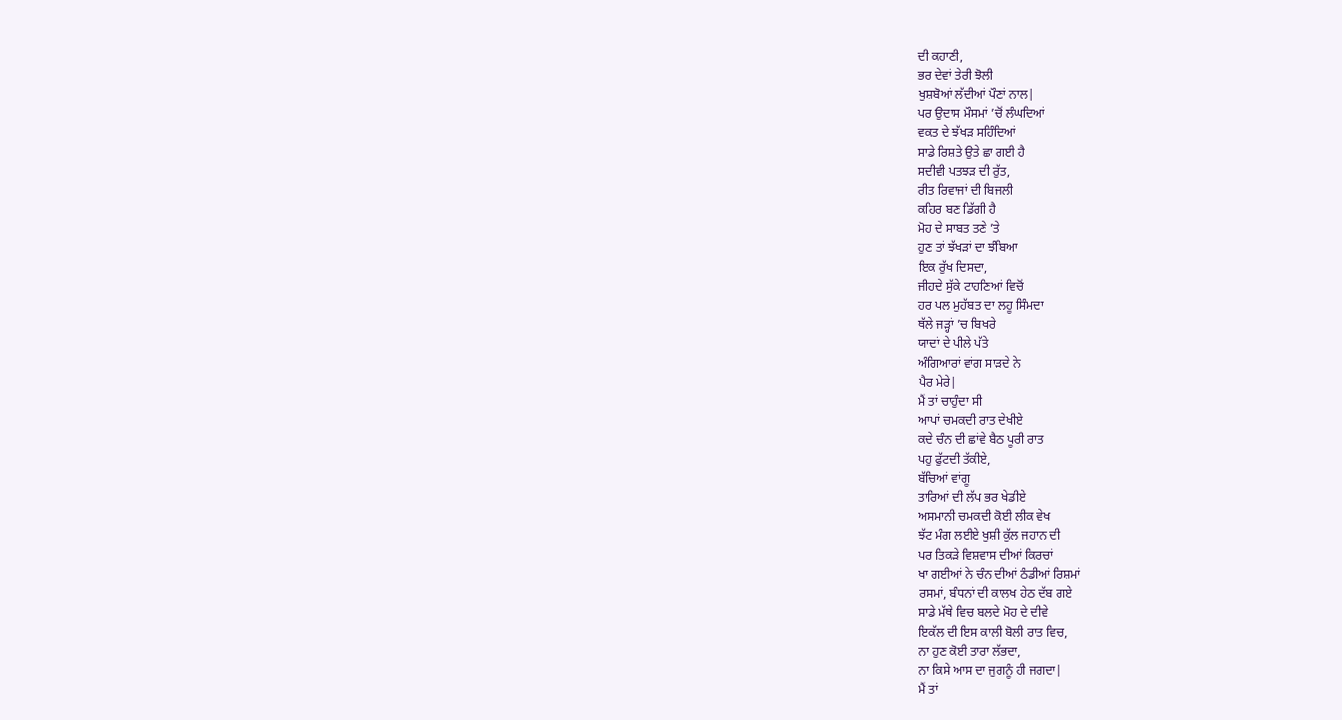ਦੀ ਕਹਾਣੀ,
ਭਰ ਦੇਵਾਂ ਤੇਰੀ ਝੋਲੀ
ਖੁਸ਼ਬੋਆਂ ਲੱਦੀਆਂ ਪੌਣਾਂ ਨਾਲ|
ਪਰ ਉਦਾਸ ਮੌਸਮਾਂ ’ਚੋਂ ਲੰਘਦਿਆਂ
ਵਕਤ ਦੇ ਝੱਖੜ ਸਹਿੰਦਿਆਂ
ਸਾਡੇ ਰਿਸ਼ਤੇ ਉਤੇ ਛਾ ਗਈ ਹੈ
ਸਦੀਵੀ ਪਤਝੜ ਦੀ ਰੁੱਤ,
ਰੀਤ ਰਿਵਾਜਾਂ ਦੀ ਬਿਜਲੀ
ਕਹਿਰ ਬਣ ਡਿੱਗੀ ਹੈ
ਮੋਹ ਦੇ ਸਾਬਤ ਤਣੇ ’ਤੇ
ਹੁਣ ਤਾਂ ਝੱਖੜਾਂ ਦਾ ਝੰਬਿਆ
ਇਕ ਰੁੱਖ ਦਿਸਦਾ,
ਜੀਹਦੇ ਸੁੱਕੇ ਟਾਹਣਿਆਂ ਵਿਚੋਂ
ਹਰ ਪਲ ਮੁਹੱਬਤ ਦਾ ਲਹੂ ਸਿੰਮਦਾ
ਥੱਲੇ ਜੜ੍ਹਾਂ ’ਚ ਬਿਖਰੇ
ਯਾਦਾਂ ਦੇ ਪੀਲੇ ਪੱਤੇ
ਅੰਗਿਆਰਾਂ ਵਾਂਗ ਸਾੜਦੇ ਨੇ
ਪੈਰ ਮੇਰੇ|
ਮੈਂ ਤਾਂ ਚਾਹੁੰਦਾ ਸੀ
ਆਪਾਂ ਚਮਕਦੀ ਰਾਤ ਦੇਖੀਏ
ਕਦੇ ਚੰਨ ਦੀ ਛਾਂਵੇ ਬੈਠ ਪੂਰੀ ਰਾਤ
ਪਹੁ ਫੁੱਟਦੀ ਤੱਕੀਏ,
ਬੱਚਿਆਂ ਵਾਂਗੂ
ਤਾਰਿਆਂ ਦੀ ਲੱਪ ਭਰ ਖੇਡੀਏ
ਅਸਮਾਨੀ ਚਮਕਦੀ ਕੋਈ ਲੀਕ ਵੇਖ
ਝੱਟ ਮੰਗ ਲਈਏ ਖੁਸ਼ੀ ਕੁੱਲ ਜਹਾਨ ਦੀ
ਪਰ ਤਿਕੜੇ ਵਿਸ਼ਵਾਸ ਦੀਆਂ ਕਿਰਚਾਂ
ਖਾ ਗਈਆਂ ਨੇ ਚੰਨ ਦੀਆਂ ਠੰਡੀਆਂ ਰਿਸ਼ਮਾਂ
ਰਸਮਾਂ, ਬੰਧਨਾਂ ਦੀ ਕਾਲਖ ਹੇਠ ਦੱਬ ਗਏ
ਸਾਡੇ ਮੱਥੇ ਵਿਚ ਬਲਦੇ ਮੋਹ ਦੇ ਦੀਵੇ
ਇਕੱਲ ਦੀ ਇਸ ਕਾਲੀ ਬੋਲੀ ਰਾਤ ਵਿਚ,
ਨਾ ਹੁਣ ਕੋਈ ਤਾਰਾ ਲੱਭਦਾ,
ਨਾ ਕਿਸੇ ਆਸ ਦਾ ਜੁਗਨੂੰ ਹੀ ਜਗਦਾ|
ਮੈਂ ਤਾਂ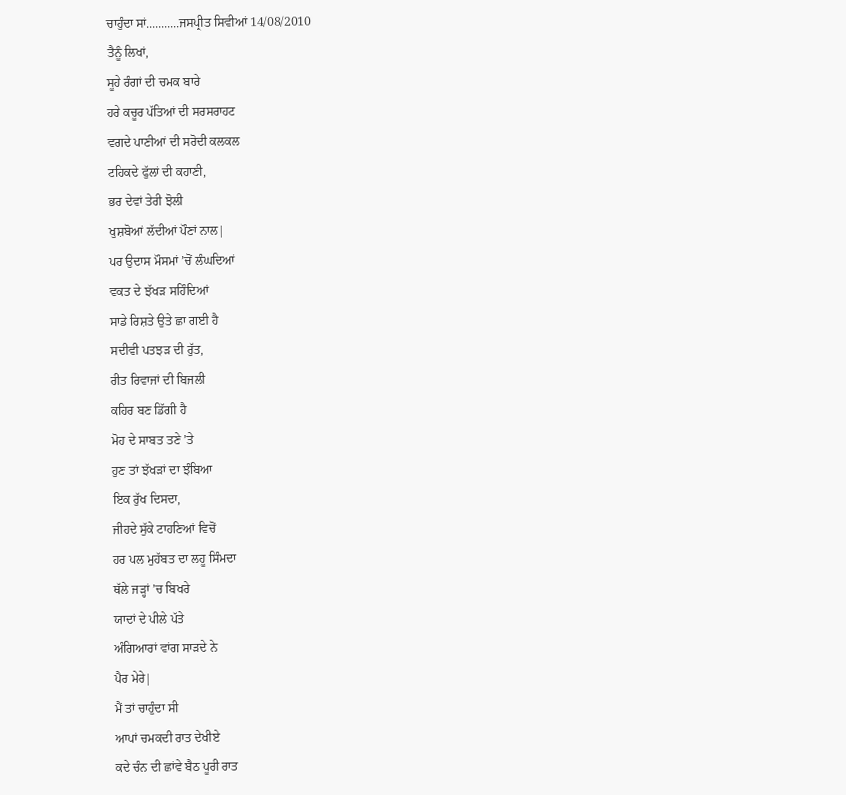ਚਾਹੁੰਦਾ ਸਾਂ...........ਜਸਪ੍ਰੀਤ ਸਿਵੀਆਂ 14/08/2010
ਤੈਨੂੰ ਲਿਖਾਂ,
ਸੂਹੇ ਰੰਗਾਂ ਦੀ ਚਮਕ ਬਾਰੇ
ਹਰੇ ਕਚੂਰ ਪੱਤਿਆਂ ਦੀ ਸਰਸਰਾਹਟ
ਵਗਦੇ ਪਾਣੀਆਂ ਦੀ ਸਰੋਦੀ ਕਲਕਲ
ਟਹਿਕਦੇ ਫੁੱਲਾਂ ਦੀ ਕਹਾਣੀ,
ਭਰ ਦੇਵਾਂ ਤੇਰੀ ਝੋਲੀ
ਖੁਸ਼ਬੋਆਂ ਲੱਦੀਆਂ ਪੌਣਾਂ ਨਾਲ|
ਪਰ ਉਦਾਸ ਮੌਸਮਾਂ ’ਚੋਂ ਲੰਘਦਿਆਂ
ਵਕਤ ਦੇ ਝੱਖੜ ਸਹਿੰਦਿਆਂ
ਸਾਡੇ ਰਿਸ਼ਤੇ ਉਤੇ ਛਾ ਗਈ ਹੈ
ਸਦੀਵੀ ਪਤਝੜ ਦੀ ਰੁੱਤ,
ਰੀਤ ਰਿਵਾਜਾਂ ਦੀ ਬਿਜਲੀ
ਕਹਿਰ ਬਣ ਡਿੱਗੀ ਹੈ
ਮੋਹ ਦੇ ਸਾਬਤ ਤਣੇ ’ਤੇ
ਹੁਣ ਤਾਂ ਝੱਖੜਾਂ ਦਾ ਝੰਬਿਆ
ਇਕ ਰੁੱਖ ਦਿਸਦਾ,
ਜੀਹਦੇ ਸੁੱਕੇ ਟਾਹਣਿਆਂ ਵਿਚੋਂ
ਹਰ ਪਲ ਮੁਹੱਬਤ ਦਾ ਲਹੂ ਸਿੰਮਦਾ
ਥੱਲੇ ਜੜ੍ਹਾਂ ’ਚ ਬਿਖਰੇ
ਯਾਦਾਂ ਦੇ ਪੀਲੇ ਪੱਤੇ
ਅੰਗਿਆਰਾਂ ਵਾਂਗ ਸਾੜਦੇ ਨੇ
ਪੈਰ ਮੇਰੇ|
ਮੈਂ ਤਾਂ ਚਾਹੁੰਦਾ ਸੀ
ਆਪਾਂ ਚਮਕਦੀ ਰਾਤ ਦੇਖੀਏ
ਕਦੇ ਚੰਨ ਦੀ ਛਾਂਵੇ ਬੈਠ ਪੂਰੀ ਰਾਤ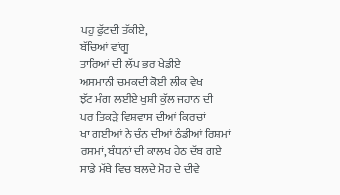ਪਹੁ ਫੁੱਟਦੀ ਤੱਕੀਏ,
ਬੱਚਿਆਂ ਵਾਂਗੂ
ਤਾਰਿਆਂ ਦੀ ਲੱਪ ਭਰ ਖੇਡੀਏ
ਅਸਮਾਨੀ ਚਮਕਦੀ ਕੋਈ ਲੀਕ ਵੇਖ
ਝੱਟ ਮੰਗ ਲਈਏ ਖੁਸ਼ੀ ਕੁੱਲ ਜਹਾਨ ਦੀ
ਪਰ ਤਿਕੜੇ ਵਿਸ਼ਵਾਸ ਦੀਆਂ ਕਿਰਚਾਂ
ਖਾ ਗਈਆਂ ਨੇ ਚੰਨ ਦੀਆਂ ਠੰਡੀਆਂ ਰਿਸ਼ਮਾਂ
ਰਸਮਾਂ, ਬੰਧਨਾਂ ਦੀ ਕਾਲਖ ਹੇਠ ਦੱਬ ਗਏ
ਸਾਡੇ ਮੱਥੇ ਵਿਚ ਬਲਦੇ ਮੋਹ ਦੇ ਦੀਵੇ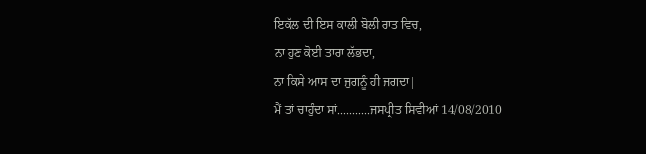ਇਕੱਲ ਦੀ ਇਸ ਕਾਲੀ ਬੋਲੀ ਰਾਤ ਵਿਚ,
ਨਾ ਹੁਣ ਕੋਈ ਤਾਰਾ ਲੱਭਦਾ,
ਨਾ ਕਿਸੇ ਆਸ ਦਾ ਜੁਗਨੂੰ ਹੀ ਜਗਦਾ|
ਮੈਂ ਤਾਂ ਚਾਹੁੰਦਾ ਸਾਂ...........ਜਸਪ੍ਰੀਤ ਸਿਵੀਆਂ 14/08/2010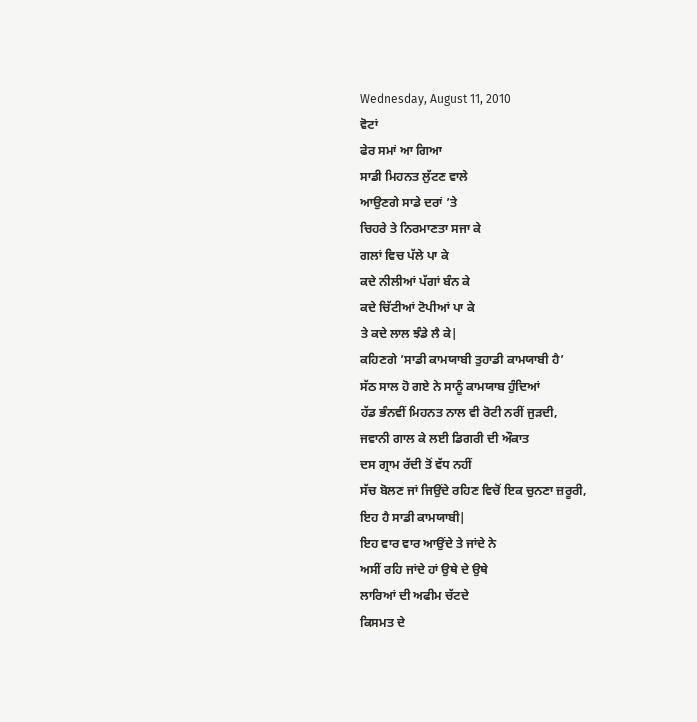Wednesday, August 11, 2010
ਵੋਟਾਂ
ਫੇਰ ਸਮਾਂ ਆ ਗਿਆ
ਸਾਡੀ ਮਿਹਨਤ ਲੁੱਟਣ ਵਾਲੇ
ਆਉਣਗੇ ਸਾਡੇ ਦਰਾਂ ’ਤੇ
ਚਿਹਰੇ ਤੇ ਨਿਰਮਾਣਤਾ ਸਜਾ ਕੇ
ਗਲਾਂ ਵਿਚ ਪੱਲੇ ਪਾ ਕੇ
ਕਦੇ ਨੀਲੀਆਂ ਪੱਗਾਂ ਬੰਨ ਕੇ
ਕਦੇ ਚਿੱਟੀਆਂ ਟੋਪੀਆਂ ਪਾ ਕੇ
ਤੇ ਕਦੇ ਲਾਲ ਝੰਡੇ ਲੈ ਕੇ|
ਕਹਿਣਗੇ ’ਸਾਡੀ ਕਾਮਯਾਬੀ ਤੁਹਾਡੀ ਕਾਮਯਾਬੀ ਹੈ’
ਸੱਠ ਸਾਲ ਹੋ ਗਏ ਨੇ ਸਾਨੂੰ ਕਾਮਯਾਬ ਹੁੰਦਿਆਂ
ਹੱਡ ਭੰਨਵੀਂ ਮਿਹਨਤ ਨਾਲ ਵੀ ਰੋਟੀ ਨਰੀਂ ਜੁੜਦੀ,
ਜਵਾਨੀ ਗਾਲ ਕੇ ਲਈ ਡਿਗਰੀ ਦੀ ਔਕਾਤ
ਦਸ ਗ੍ਰਾਮ ਰੱਦੀ ਤੋਂ ਵੱਧ ਨਹੀਂ
ਸੱਚ ਬੋਲਣ ਜਾਂ ਜਿਉਂਦੇ ਰਹਿਣ ਵਿਚੋਂ ਇਕ ਚੁਨਣਾ ਜ਼ਰੂਰੀ,
ਇਹ ਹੈ ਸਾਡੀ ਕਾਮਯਾਬੀ|
ਇਹ ਵਾਰ ਵਾਰ ਆਉਂਦੇ ਤੇ ਜਾਂਦੇ ਨੇ
ਅਸੀਂ ਰਹਿ ਜਾਂਦੇ ਹਾਂ ਉਥੇ ਦੇ ਉਥੇ
ਲਾਰਿਆਂ ਦੀ ਅਫੀਮ ਚੱਟਦੇ
ਕਿਸਮਤ ਦੇ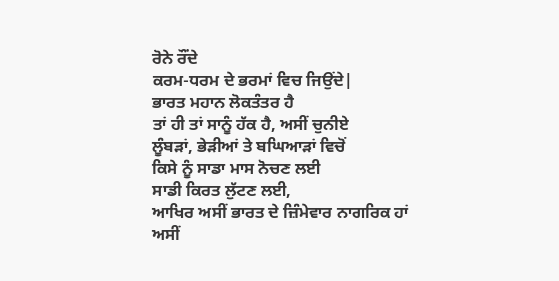ਰੋਨੇ ਰੌਂਦੇ
ਕਰਮ-ਧਰਮ ਦੇ ਭਰਮਾਂ ਵਿਚ ਜਿਉਂਦੇ|
ਭਾਰਤ ਮਹਾਨ ਲੋਕਤੰਤਰ ਹੈ
ਤਾਂ ਹੀ ਤਾਂ ਸਾਨੂੰ ਹੱਕ ਹੈ, ਅਸੀਂ ਚੁਨੀਏ
ਲੂੰਬੜਾਂ, ਭੇੜੀਆਂ ਤੇ ਬਘਿਆੜਾਂ ਵਿਚੋਂ
ਕਿਸੇ ਨੂੰ ਸਾਡਾ ਮਾਸ ਨੋਚਣ ਲਈ
ਸਾਡੀ ਕਿਰਤ ਲੁੱਟਣ ਲਈ,
ਆਖਿਰ ਅਸੀਂ ਭਾਰਤ ਦੇ ਜ਼ਿੰਮੇਵਾਰ ਨਾਗਰਿਕ ਹਾਂ
ਅਸੀਂ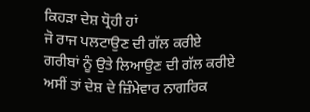ਕਿਹੜਾ ਦੇਸ਼ ਧ੍ਰੋਹੀ ਹਾਂ
ਜੋ ਰਾਜ ਪਲਟਾਉਣ ਦੀ ਗੱਲ ਕਰੀਏ
ਗਰੀਬਾਂ ਨੂੰ ਉਤੇ ਲਿਆਉਣ ਦੀ ਗੱਲ ਕਰੀਏ
ਅਸੀਂ ਤਾਂ ਦੇਸ਼ ਦੇ ਜ਼ਿੰਮੇਵਾਰ ਨਾਗਰਿਕ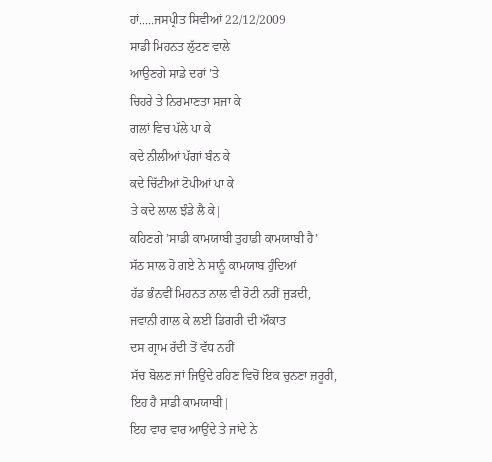ਹਾਂ.....ਜਸਪ੍ਰੀਤ ਸਿਵੀਆਂ 22/12/2009
ਸਾਡੀ ਮਿਹਨਤ ਲੁੱਟਣ ਵਾਲੇ
ਆਉਣਗੇ ਸਾਡੇ ਦਰਾਂ ’ਤੇ
ਚਿਹਰੇ ਤੇ ਨਿਰਮਾਣਤਾ ਸਜਾ ਕੇ
ਗਲਾਂ ਵਿਚ ਪੱਲੇ ਪਾ ਕੇ
ਕਦੇ ਨੀਲੀਆਂ ਪੱਗਾਂ ਬੰਨ ਕੇ
ਕਦੇ ਚਿੱਟੀਆਂ ਟੋਪੀਆਂ ਪਾ ਕੇ
ਤੇ ਕਦੇ ਲਾਲ ਝੰਡੇ ਲੈ ਕੇ|
ਕਹਿਣਗੇ ’ਸਾਡੀ ਕਾਮਯਾਬੀ ਤੁਹਾਡੀ ਕਾਮਯਾਬੀ ਹੈ’
ਸੱਠ ਸਾਲ ਹੋ ਗਏ ਨੇ ਸਾਨੂੰ ਕਾਮਯਾਬ ਹੁੰਦਿਆਂ
ਹੱਡ ਭੰਨਵੀਂ ਮਿਹਨਤ ਨਾਲ ਵੀ ਰੋਟੀ ਨਰੀਂ ਜੁੜਦੀ,
ਜਵਾਨੀ ਗਾਲ ਕੇ ਲਈ ਡਿਗਰੀ ਦੀ ਔਕਾਤ
ਦਸ ਗ੍ਰਾਮ ਰੱਦੀ ਤੋਂ ਵੱਧ ਨਹੀਂ
ਸੱਚ ਬੋਲਣ ਜਾਂ ਜਿਉਂਦੇ ਰਹਿਣ ਵਿਚੋਂ ਇਕ ਚੁਨਣਾ ਜ਼ਰੂਰੀ,
ਇਹ ਹੈ ਸਾਡੀ ਕਾਮਯਾਬੀ|
ਇਹ ਵਾਰ ਵਾਰ ਆਉਂਦੇ ਤੇ ਜਾਂਦੇ ਨੇ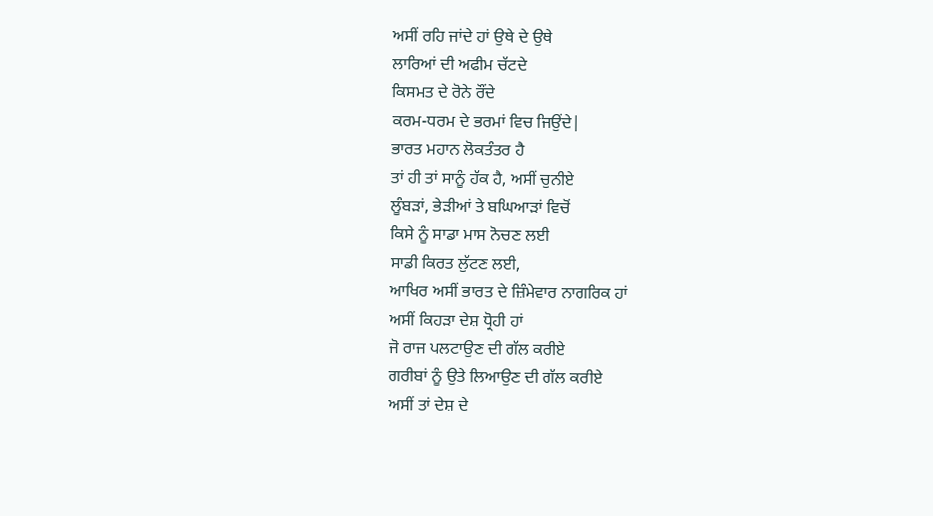ਅਸੀਂ ਰਹਿ ਜਾਂਦੇ ਹਾਂ ਉਥੇ ਦੇ ਉਥੇ
ਲਾਰਿਆਂ ਦੀ ਅਫੀਮ ਚੱਟਦੇ
ਕਿਸਮਤ ਦੇ ਰੋਨੇ ਰੌਂਦੇ
ਕਰਮ-ਧਰਮ ਦੇ ਭਰਮਾਂ ਵਿਚ ਜਿਉਂਦੇ|
ਭਾਰਤ ਮਹਾਨ ਲੋਕਤੰਤਰ ਹੈ
ਤਾਂ ਹੀ ਤਾਂ ਸਾਨੂੰ ਹੱਕ ਹੈ, ਅਸੀਂ ਚੁਨੀਏ
ਲੂੰਬੜਾਂ, ਭੇੜੀਆਂ ਤੇ ਬਘਿਆੜਾਂ ਵਿਚੋਂ
ਕਿਸੇ ਨੂੰ ਸਾਡਾ ਮਾਸ ਨੋਚਣ ਲਈ
ਸਾਡੀ ਕਿਰਤ ਲੁੱਟਣ ਲਈ,
ਆਖਿਰ ਅਸੀਂ ਭਾਰਤ ਦੇ ਜ਼ਿੰਮੇਵਾਰ ਨਾਗਰਿਕ ਹਾਂ
ਅਸੀਂ ਕਿਹੜਾ ਦੇਸ਼ ਧ੍ਰੋਹੀ ਹਾਂ
ਜੋ ਰਾਜ ਪਲਟਾਉਣ ਦੀ ਗੱਲ ਕਰੀਏ
ਗਰੀਬਾਂ ਨੂੰ ਉਤੇ ਲਿਆਉਣ ਦੀ ਗੱਲ ਕਰੀਏ
ਅਸੀਂ ਤਾਂ ਦੇਸ਼ ਦੇ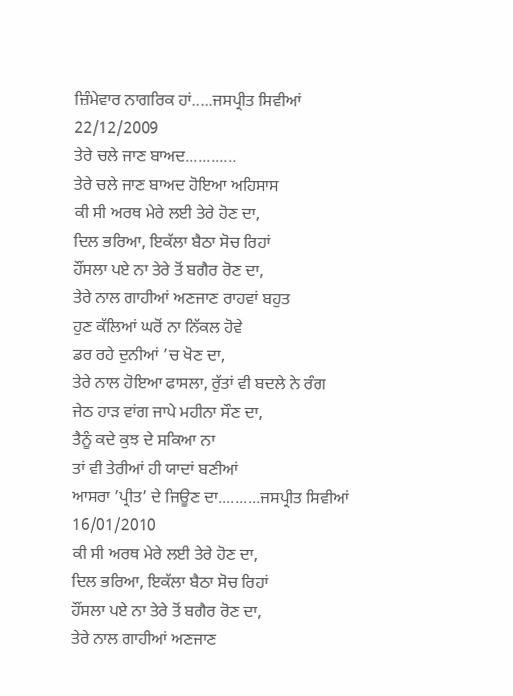ਜ਼ਿੰਮੇਵਾਰ ਨਾਗਰਿਕ ਹਾਂ.....ਜਸਪ੍ਰੀਤ ਸਿਵੀਆਂ 22/12/2009
ਤੇਰੇ ਚਲੇ ਜਾਣ ਬਾਅਦ............
ਤੇਰੇ ਚਲੇ ਜਾਣ ਬਾਅਦ ਹੋਇਆ ਅਹਿਸਾਸ
ਕੀ ਸੀ ਅਰਥ ਮੇਰੇ ਲਈ ਤੇਰੇ ਹੋਣ ਦਾ,
ਦਿਲ ਭਰਿਆ, ਇਕੱਲਾ ਬੈਠਾ ਸੋਚ ਰਿਹਾਂ
ਹੌਂਸਲਾ ਪਏ ਨਾ ਤੇਰੇ ਤੋਂ ਬਗੈਰ ਰੋਣ ਦਾ,
ਤੇਰੇ ਨਾਲ ਗਾਹੀਆਂ ਅਣਜਾਣ ਰਾਹਵਾਂ ਬਹੁਤ
ਹੁਣ ਕੱਲਿਆਂ ਘਰੋਂ ਨਾ ਨਿੱਕਲ ਹੋਵੇ
ਡਰ ਰਹੇ ਦੁਨੀਆਂ ’ਚ ਖੋਣ ਦਾ,
ਤੇਰੇ ਨਾਲ ਹੋਇਆ ਫਾਸਲਾ, ਰੁੱਤਾਂ ਵੀ ਬਦਲੇ ਨੇ ਰੰਗ
ਜੇਠ ਹਾੜ ਵਾਂਗ ਜਾਪੇ ਮਹੀਨਾ ਸੌਣ ਦਾ,
ਤੈਨੂੰ ਕਦੇ ਕੁਝ ਦੇ ਸਕਿਆ ਨਾ
ਤਾਂ ਵੀ ਤੇਰੀਆਂ ਹੀ ਯਾਦਾਂ ਬਣੀਆਂ
ਆਸਰਾ ’ਪ੍ਰੀਤ’ ਦੇ ਜਿਊਣ ਦਾ..........ਜਸਪ੍ਰੀਤ ਸਿਵੀਆਂ 16/01/2010
ਕੀ ਸੀ ਅਰਥ ਮੇਰੇ ਲਈ ਤੇਰੇ ਹੋਣ ਦਾ,
ਦਿਲ ਭਰਿਆ, ਇਕੱਲਾ ਬੈਠਾ ਸੋਚ ਰਿਹਾਂ
ਹੌਂਸਲਾ ਪਏ ਨਾ ਤੇਰੇ ਤੋਂ ਬਗੈਰ ਰੋਣ ਦਾ,
ਤੇਰੇ ਨਾਲ ਗਾਹੀਆਂ ਅਣਜਾਣ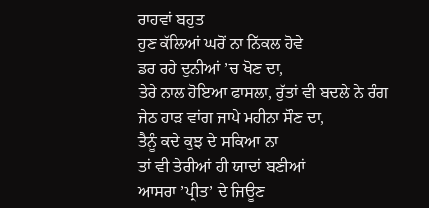ਰਾਹਵਾਂ ਬਹੁਤ
ਹੁਣ ਕੱਲਿਆਂ ਘਰੋਂ ਨਾ ਨਿੱਕਲ ਹੋਵੇ
ਡਰ ਰਹੇ ਦੁਨੀਆਂ ’ਚ ਖੋਣ ਦਾ,
ਤੇਰੇ ਨਾਲ ਹੋਇਆ ਫਾਸਲਾ, ਰੁੱਤਾਂ ਵੀ ਬਦਲੇ ਨੇ ਰੰਗ
ਜੇਠ ਹਾੜ ਵਾਂਗ ਜਾਪੇ ਮਹੀਨਾ ਸੌਣ ਦਾ,
ਤੈਨੂੰ ਕਦੇ ਕੁਝ ਦੇ ਸਕਿਆ ਨਾ
ਤਾਂ ਵੀ ਤੇਰੀਆਂ ਹੀ ਯਾਦਾਂ ਬਣੀਆਂ
ਆਸਰਾ ’ਪ੍ਰੀਤ’ ਦੇ ਜਿਊਣ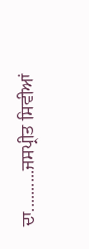ਦਾ..........ਜਸਪ੍ਰੀਤ ਸਿਵੀਆਂ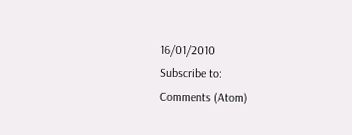16/01/2010
Subscribe to:
Comments (Atom)